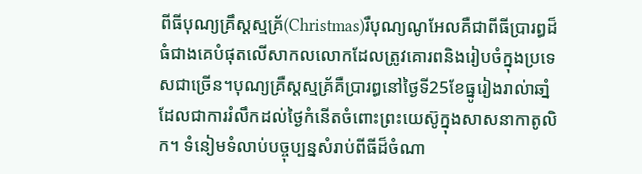ពីធីបុណ្យគ្រឹស្តស្មគ្រ័(Christmas)រឺបុណ្យណូអែលគឺជាពីធីប្រារព្ធដ៏ធំជាងគេបំផុតលើសាកលលោកដែលត្រូវគោរពនិងរៀបចំក្នុងប្រទេសជាច្រើន។បុណ្យគ្រឺស្តស្មគ្រ័គឺប្រារព្ធនៅថ្ងៃទី25ខែធ្នូរៀងរាល់ាឆាំ្នដែលជាការរំលឹកដល់ថ្ងៃកំនើតចំពោះព្រះយេស៊ូក្នុងសាសនាកាតូលិក។ ទំនៀមទំលាប់បច្ចុប្បន្នសំរាប់ពីធីដ៏ចំណា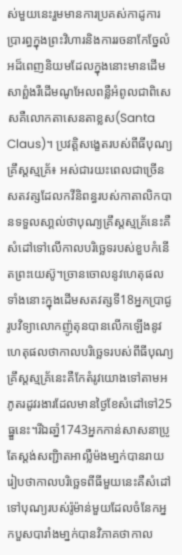ស់មួយនេះរួមមានការប្រគស់កាដូការប្រារព្ធក្នុងព្រះវិហារនិងការរចនាកែចែ្នលំអដ៏ពេញនិយមដែលក្នុងនោះមានដើមសាព្ផំងរឺដើមណូអែលពន្លឺអំពូលជាពិសេសគឺលោកតាសេនតាខ្លស(Santa Claus)។ ប្រវត្តិសងេ្ខតរបស់ពីធីបុណ្យគ្រឹស្តស្មគ្រ័៖ អស់ជារយះពេលជាច្រើនសតវត្សដែលកវីនិពន្ធរបស់កាតាលិកបានទទួលសា្គល់ថាបុណ្យគ្រឹស្តស្មគ្រ័នេះគឺសំដៅទៅលើកាលបរិចេ្ឆទរបស់ខួបកំនើតព្រះយេស៊ូ។ច្រានចោលនូវហេតុផលទាំងនោះក្នុងដើមសតវត្សទី18អ្នកប្រាជ្ងរូបវិទ្យាលោកញ៉ូតុនបានលើកឡើងនូវហេតុផលថាកាលបរិចេ្ឆទរបស់ពីធីបុណ្យគ្រឹស្តស្មគ្រ័នេះគឺកែតំរូវយោងទៅតាមអភូតរដូវរងារដែលមានថ្ងៃខែសំដៅទៅ25ធ្នួនេះ។រីឯឆាំ្ន1743អ្នកកាន់សាសនាប្រូតែស្តង់សញ្ជិាតអាល្លឺម៉ងមា្នក់បានរាយរៀបថាកាលបរិច្ឆេទពីធីមួយនេះគឺសំដៅទៅបុណ្យរបស់រ៉ូម៉ាន់មួយដែលចំនែកអ្នកបួសបារាំងមា្នក់បានវិភាគថាកាល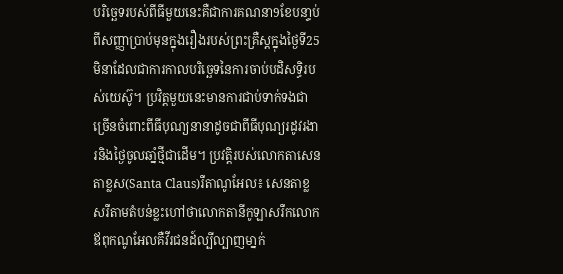បរិចេ្ឆទរបស់ពីធីមួយនេះគឺជាការគណនា9ខែបនា្ទប់ពីសញ្ញាប្រាប់មុនក្នុងរឿងរបស់ព្រះគ្រឺស្តក្នុងថ្ងៃទី25មិនាដែលជាការកាលបរិចេ្ឆទនៃការចាប់បដិសទិ្ធរបស់យេស៊ូ។ ប្រវិត្តមួយនេះមានការជាប់ទាក់ទងជាច្រើនចំពោះពីធីបុណ្យនានាដូចជាពីធីបុណ្យរដូវរងារនិងថ្ងៃចូលឆាំ្នថ្មីជាដើម។ ប្រវត្តិរបស់លោកតាសេនតាខ្លស(Santa Claus)រឺតាណូអែល៖ សេនតាខ្លសរឺតាមតំបន់ខ្លះហៅថាលោកតានីកូឡាសរឺកលោកឪពុកណូអែលគឺវីរជនដ៍ល្បីល្បាញមា្នក់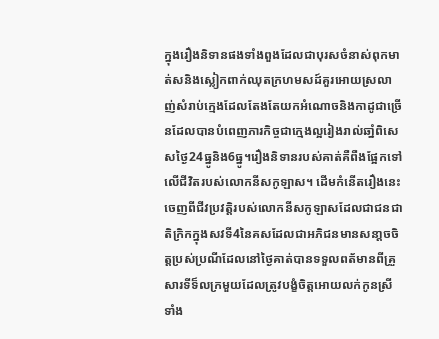ក្នុងរឿងនិទានផងទាំងពួងដែលជាបុរសចំនាស់ពុកមាត់សនិងស្លៀកពាក់ឈុតក្រហមសដ៍គួរអោយស្រលាញ់សំរាប់កេ្មងដែលតែងតែយកអំណោចនិងកាដូជាច្រើនដែលបានបំពេញភារកិច្ចជាកេ្មងល្អរៀងរាល់ឆាំ្នពិសេសថៃ្ង24ធ្នូនិង6ធ្នូ។រឿងនិទានរបស់គាត់គឺពឺងផ្អែកទៅលើជីវិតរបស់លោកនីសកូឡាស។ ដើមកំនើតរឿងនេះចេញពីជីវប្រវត្តិរបស់លោកនីសកូឡាសដែលជាជនជាតិក្រិកក្នុងសវទី4នៃគសដែលជាអភិជនមានសនា្តចចិត្តប្រស់ប្រណីដែលនៅថ្ងៃគាត់បានទទួលពត័មានពីគ្រួសារទីទ៏លក្រមួយដែលត្រូវបង្ខំចិត្តអោយលក់កូនស្រីទាំង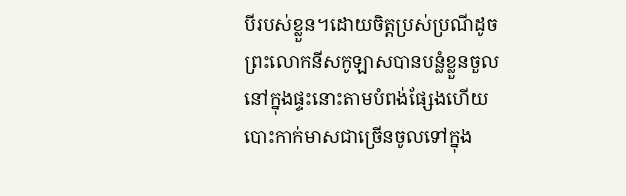បីរបស់ខ្លួន។ដោយចិត្តប្រស់ប្រណីដូចព្រះលោកនីសកូឡាសបានបន្លំខ្លួនចួលនៅក្នុងផ្ទះនោះតាមបំពង់ផ្សែងហើយបោះកាក់មាសជាច្រើនចូលទៅក្នុង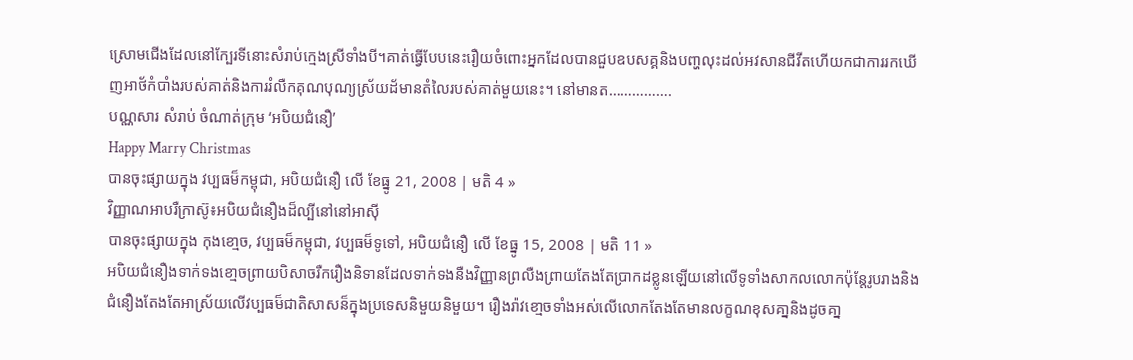ស្រោមជើងដែលនៅកែ្បរទីនោះសំរាប់កេ្មងស្រីទាំងបី។គាត់ធើ្វបែបនេះរឿយចំពោះអ្នកដែលបានជួបឧបសគ្គនិងបពា្ហលុះដល់អវសានជីវីតហើយកជាការរកឃើញអាថ័កំបាំងរបស់គាត់និងការរំលឺកគុណបុណ្យស្រ័យដ័មានតំលៃរបស់គាត់មួយនេះ។ នៅមានត…………….
បណ្ណសារ សំរាប់ ចំណាត់ក្រុម ‘អបិយជំនឿ’
Happy Marry Christmas
បានចុះផ្សាយក្នុង វប្បធម៏កម្ពុជា, អបិយជំនឿ លើ ខែធ្នូ 21, 2008 | មតិ 4 »
វិញ្ញាណអាបរឺក្រាស៊ូ៖អបិយជំនឿងដ៏ល្បីនៅនៅអាស៊ី
បានចុះផ្សាយក្នុង កុងខោ្មច, វប្បធម៏កម្ពុជា, វប្បធម៏ទូទៅ, អបិយជំនឿ លើ ខែធ្នូ 15, 2008 | មតិ 11 »
អបិយជំនឿងទាក់ទងខោ្មចព្រាយបិសាចរឺករឿងនិទានដែលទាក់ទងនឺងវិញ្ញានព្រលឺងព្រាយតែងតែប្រាកដខ្លូនឡើយនៅលើទូទាំងសាកលលោកប៉ុនែ្តរូបរាងនិងជំនឿងតែងតែអាស្រ័យលើវប្បធម៏ជាតិសាសន៏ក្នុងប្រទេសនិមួយនិមួយ។ រឿងរ៉ាវខោ្មចទាំងអស់លើលោកតែងតែមានលក្ខណខុសគា្ននិងដូចគា្ន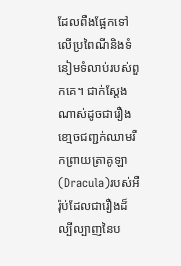ដែលពឺងផ្អែកទៅលើប្រពៃណីនិងទំនៀមទំលាប់របស់ពួកគេ។ ជាក់សែ្តងណាស់ដូចជារឿងខោ្មចជពា្ជក់ឈាមរឺកព្រាយត្រាគូឡា(Dracula)របស់អឺរ៉ុប់ដែលជារឿងដ៏ល្បីល្បាញនៃប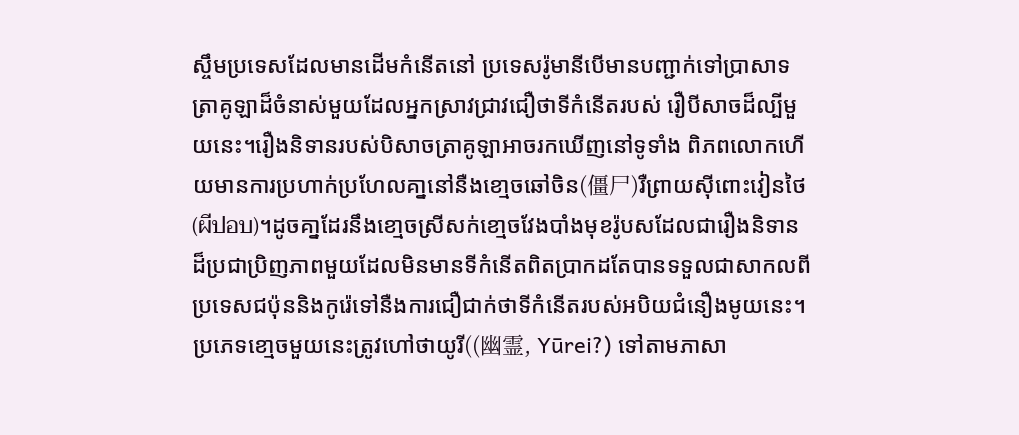ស្ចឹមប្រទេសដែលមានដើមកំនើតនៅ ប្រទេសរ៉ូមានីបើមានបញ្ជាក់ទៅប្រាសាទត្រាគូឡាដ៏ចំនាស់មួយដែលអ្នកស្រាវជ្រាវជឿថាទីកំនើតរបស់ រឿបីសាចដ៏ល្បីមួយនេះ។រឿងនិទានរបស់បិសាចត្រាគូឡាអាចរកឃើញនៅទូទាំង ពិភពលោកហើយមានការប្រហាក់ប្រហែលគា្ននៅនឺងខោ្មចឆៅចិន(僵尸)រឺព្រាយស៊ីពោះវៀនថៃ(ผีปอบ)។ដូចគា្នដែរនឹងខោ្មចស្រីសក់ខោ្មចវែងបាំងមុខរ៉ូបសដែលជារឿងនិទានដ៏ប្រជាប្រិញភាពមួយដែលមិនមានទីកំនើតពិតប្រាកដតែបានទទួលជាសាកលពីប្រទេសជប៉ុននិងកូរ៉េទៅនឺងការជឿជាក់ថាទីកំនើតរបស់អបិយជំនឿងមូយនេះ។ប្រភេទខោ្មចមួយនេះត្រូវហៅថាយូរី((幽霊, Yūrei?) ទៅតាមភាសា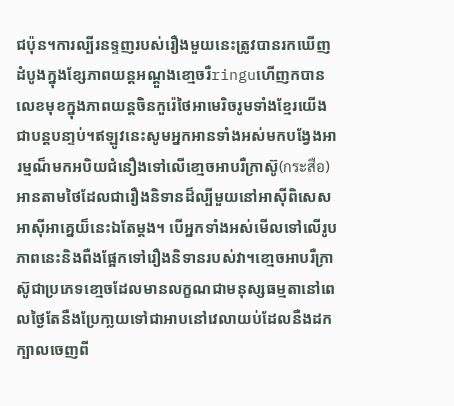ជប៉ុន។ការល្បីរនទ្ទញរបស់រឿងមួយនេះត្រូវបានរកឃើញដំបូងក្នុងខែ្សភាពយន្តអណ្តួងខោ្មចរឺringuហើញកបានលេខមុខក្នុងភាពយន្តចិនកួរ៉េថៃអាមេរិចរូមទាំងខែ្មរយើងជាបន្តបនា្ទប់។ឥឡូវនេះសូមអ្នកអានទាំងអស់មកបងែ្វងអារម្មណ៏មកអបិយជំនឿងទៅលើខោ្មចអាបរឺក្រាស៊ូ(กระสือ)អានតាមថៃដែលជារឿងនិទានដ៏ល្បីមួយនៅអាស៊ីពិសេសអាស៊ីអាគេ្នយ៏នេះឯតែម្តង។ បើអ្នកទាំងអស់មើលទៅលើរូបភាពនេះនិងពឺងផែ្អកទៅរឿងនិទានរបស់វា។ខោ្មចអាបរឺកា្រស៊ូជាប្រភេទខោ្មចដែលមានលក្ខណជាមនុស្សធម្មតានៅពេលថៃ្ងតែនឺងប្រែកា្លយទៅជាអាបនៅវេលាយប់ដែលនឺងដកក្បាលចេញពី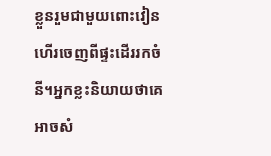ខ្លួនរួមជាមួយពោះវៀនហើរចេញពីផ្ទះដើររកចំនី។អ្នកខ្លះនិយាយថាគេអាចសំ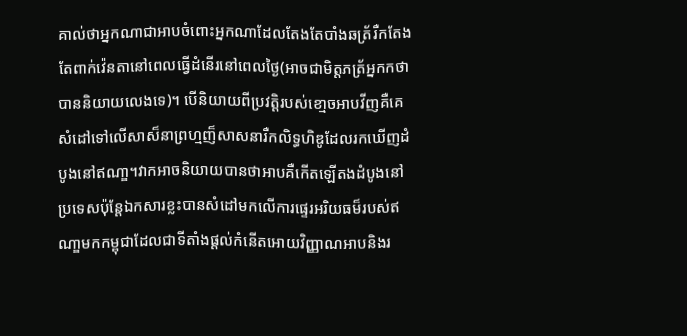គាល់ថាអ្នកណាជាអាបចំពោះអ្នកណាដែលតែងតែបាំងឆត្រ័រឺកតែងតែពាក់វ៉េនតានៅពេលធើ្វដំនើរនៅពេលថៃ្ង(អាចជាមិត្តភត្រ័អ្នកកថាបាននិយាយលេងទេ)។ បើនិយាយពីប្រវត្តិរបស់ខោ្មចអាបវីញគឺគេសំដៅទៅលើសាស៏នាព្រហ្មញ៏សាសនារឺកលិទ្ធហិឌូដែលរកឃើញដំបូងនៅឥណា្ឌ។វាកអាចនិយាយបានថាអាបគឺកើតឡើតងដំបូងនៅប្រទេសប៉ុន្តែឯកសារខ្លះបានសំដៅមកលើការផេ្ទរអរិយធម៏របស់ឥណា្ឌមកកម្ពុជាដែលជាទីតាំងផ្តល់កំនើតអោយវិញ្ញាណអាបនិងរ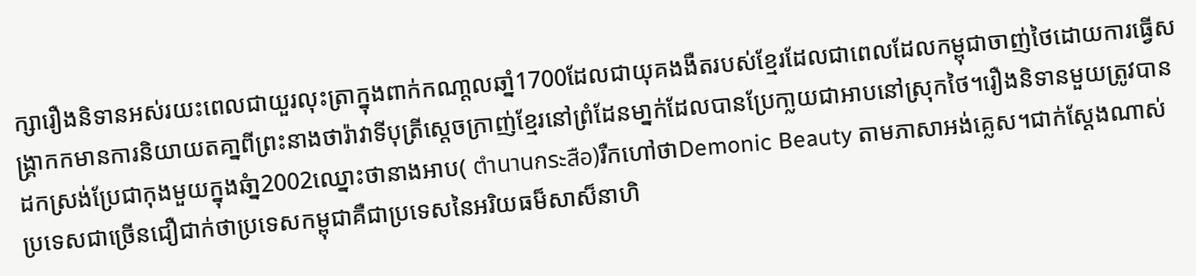ក្សារឿងនិទានអស់រយះពេលជាយួរលុះត្រាក្នុងពាក់កណា្តលឆាំ្ន1700ដែលជាយុគងងឺតរបស់ខែ្មរដែលជាពេលដែលកម្ពុជាចាញ់ថៃដោយការធើ្វសង្រ្គាកកមានការនិយាយតគា្នពីព្រះនាងថារ៉ាវាទីបុត្រីសេ្តចក្រាញ់ខែ្មរនៅព្រំដែនមា្នក់ដែលបានប្រែកា្លយជាអាបនៅស្រុកថៃ។រឿងនិទានមួយត្រូវបានដកស្រង់ប្រែជាកុងមួយក្នុងឆំា្ន2002ឈ្នោះថានាងអាប( ตำนานกระสือ)រឺកហៅថាDemonic Beauty តាមភាសាអង់គេ្លស។ជាក់សែ្តងណាស់ប្រទេសជាច្រើនជឿជាក់ថាប្រទេសកម្ពុជាគឺជាប្រទេសនៃអរិយធម៏សាស៏នាហិ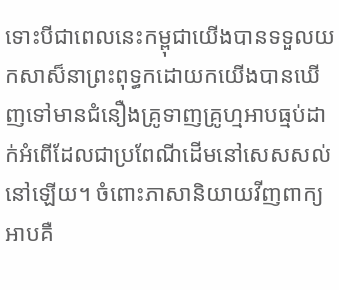ទោះបីជាពេលនេះកម្ពុជាយើងបានទទួលយកសាស៏នាព្រះពុទ្ធកដោយកយើងបានឃើញទៅមានជំនឿងគ្រូទាញគ្រូហ្មអាបធ្មប់ដាក់អំពើដែលជាប្រពែណីដើមនៅសេសសល់នៅឡើយ។ ចំពោះភាសានិយាយវីញពាក្យអាបគឺ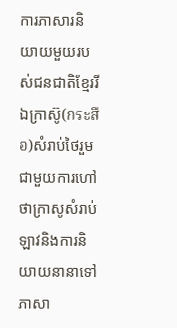ការភាសារនិយាយមួយរបស់ជនជាតិខែ្មររីឯក្រាស៊ូ(กระสือ)សំរាប់ថៃរួមជាមួយការហៅថាក្រាសូសំរាប់ឡាវនិងការនិយាយនានាទៅភាសា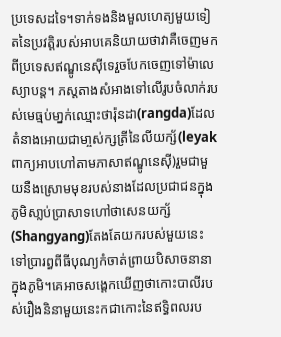ប្រទេសដទៃ។ទាក់ទងនិងមួលហេត្យមួយទៀតនៃប្រវត្តិរបស់អាបគេនិយាយថាវាគឺចេញមកពីប្រទេសឥណ្ឌូនេស៊ីទេរួចបែកចេញទៅម៉ាលេស្យាបន្ត។ ភស្តតាងសំអាងទៅលើរូបចំលាក់របស់មេធ្មប់មា្នក់ឈ្មោះថារ៉ុនដា(rangda)ដែលតំនាងអោយជាមា្ចស់ក្សត្រីនៃលីយក្ស័(leyakពាក្យអាបហៅតាមភាសាឥណ្ឌូនេស៊ី)រួមជាមួយនឺងស្រោមមុខរបស់នាងដែលប្រជាជនក្នុងភូមិសា្លប់ប្រាសាទហៅថាសេនយក្ស័(Shangyang)តែងតែយករបស់មួយនេះទៅប្រារព្ធពីធីបុណ្យកំចាត់ព្រាយបិសាចនានាក្នុងភូមិ។គេអាចសងេ្តកឃើញថាកោះបាលីរបស់រឿងនិនាមួយនេះកជាកោះនៃឥទិ្ធពលរប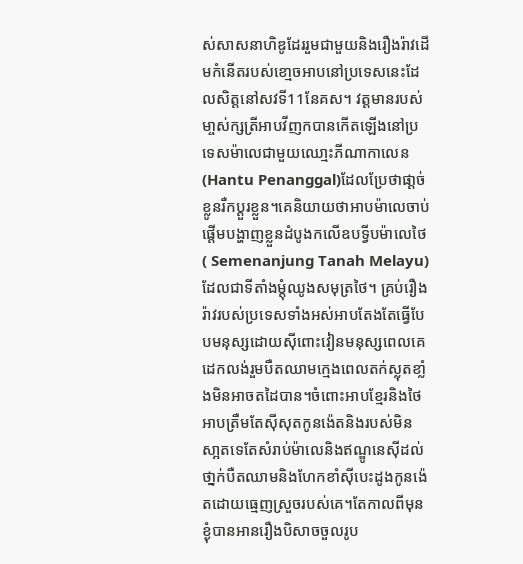ស់សាសនាហិឌូដែររួមជាមួយនិងរឿងរ៉ាវដើមកំនើតរបស់ខោ្មចអាបនៅប្រទេសនេះដែលសិត្តនៅសវទី11នែគស។ វត្តមានរបស់មា្ចស់ក្សត្រីអាបវីញកបានកើតឡើងនៅប្រទេសម៉ាលេជាមួយឈោ្មះភីណាកាលេន(Hantu Penanggal)ដែលប្រែថាផា្តច់ខ្លូនរឺកប្តួរខ្លួន។គេនិយាយថាអាបម៉ាលេចាប់ផើ្តមបង្ហាញខ្លួនដំបូងកលើឧបទី្វបម៉ាលេថៃ( Semenanjung Tanah Melayu)ដែលជាទីតាំងម្តុំឈូងសមុត្រថៃ។ គ្រប់រឿងរ៉ាវរបស់ប្រទេសទាំងអស់អាបតែងតែធើ្វបែបមនុស្សដោយស៊ីពោះវៀនមនុស្សពេលគេដេកលង់រួមបឺតឈាមកេ្មងពេលតក់ស្លុតខាំ្លងមិនអាចតដៃបាន។ចំពោះអាបខែ្មរនិងថៃអាបត្រឺមតែស៊ីសុតកូនង៉េតនិងរបស់មិនសា្អតទេតែសំរាប់ម៉ាលេនិងឥណ្ឌូនេស៊ីដល់ថា្នក់បឺតឈាមនិងហែកខាំស៊ីបេះដូងកូនង៉េតដោយធេ្មញស្រួចរបស់គេ។តែកាលពីមុនខ្ងុំបានអានរឿងបិសាចចួលរូប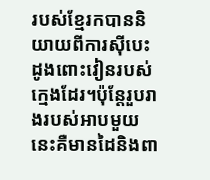របស់ខែ្មរកបាននិយាយពីការស៊ីបេះដូងពោះវៀនរបស់កេ្មងដែរ។ប៉ុនែ្តរួបរាងរបស់អាបមួយនេះគឺមានដៃនិងពា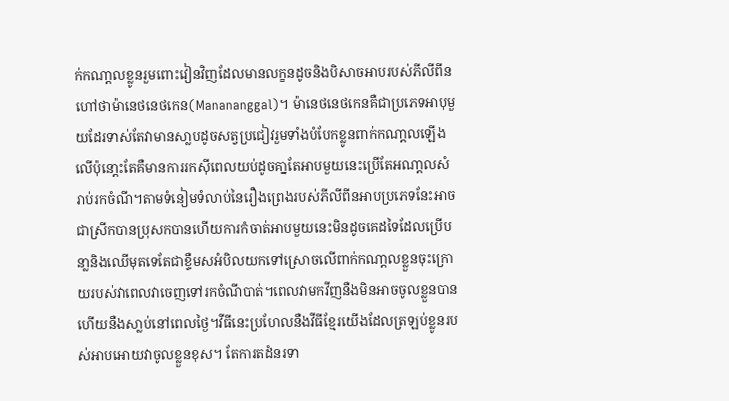ក់កណា្តលខ្លូនរួមពោះវៀនវិញដែលមានលក្ខនដូចនិងបិសាចអាបរបស់ភីលីពីនហៅថាម៉ានេថនេថកេន(Manananggal)។ ម៉ានេថនេថកេនគឺជាប្រភេទអាបុមួយដែរទាស់តែវាមានសា្លបដូចសត្វប្រជៀវរួមទាំងបំបែកខ្លូនពាក់កណា្តលឡើងលើប៉ុនោ្តះតែគឺមានការរកស៊ីពេលយប់ដូចគា្នតែអាបមួយនេះប្រើតែអណា្តលសំរាប់រកចំណី។តាមទំនៀមទំលាប់នៃរឿងព្រេងរបស់ភីលីពីនអាបប្រភេទនែះអាចជាស្រីកបានប្រុសកបានហើយការកំចាត់អាបមួយនេះមិនដូចគេដទៃដែលប្រើបនា្លនិងឈើមុតទេតែជាខ្ទឺមសអំបិលយកទៅស្រោចលើពាក់កណា្តលខ្លួនចុះក្រោយរបស់វាពេលវាចេញទៅរកចំណីបាត់។ពេលវាមកវីញនឺងមិនអាចចូលខ្លួនបានហើយនឺងសា្លប់នៅពេលថ្ងៃ។វីធីនេះប្រហែលនឺងវីធីខែ្មរយើងដែលត្រឡប់ខ្លូនរបស់អាបអោយវាចូលខ្លួនខុស។ តែការតដំនរទា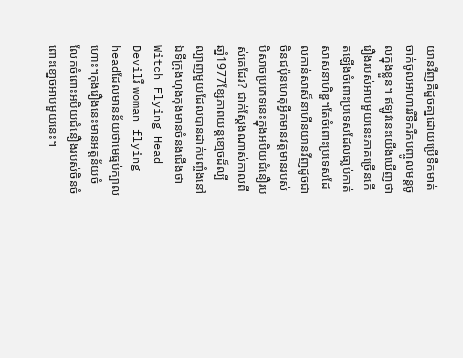យានវីញគឺដួចគា្នដោយប្រើទឺកមាត់ចាក់ចូលអាហាររឺទឺករឺកបញ្ចូលមន្តចូលក្នុងខ្លួន។ ឥឡូវនេះយើងឃើញថារឿងរបស់អាបមួយនេះភាគច្រើនកើតឡើងចំពោះប្រទេសដែលធា្លប់កាត់សាសនាហិឌួ។តែចំពោះប្រទេសដែលកាន់សាស៏នាហីនយានវីញដូចជាចិនជប៉ុនហេតុអី្វកមានវត្តមានរបស់បិសាចប្រភេទនេះក្នុងអបិយជំនឿរបស់គេដែរ? ជាក់សែ្តងណាស់កាលពីឆាំ្ន1977ខែ្សភាពយន្តខោ្មចដ៏ល្បីល្បាញមួយដែលបានដាក់បពាំ្ចងនៅឯទីក្រុងហុងកុងមានចំនងជើងថាWitch Flying Head Devilរឺ woman flying headដែលមានន័យថាមេធ្មប់ក្បាលហោះ។កុងរឿងនេះមានអត្តន័យចំលែកចំពោះអបិយជំនឿងរបស់ចិនចំពោះខោ្នចអាបមួយនេះ។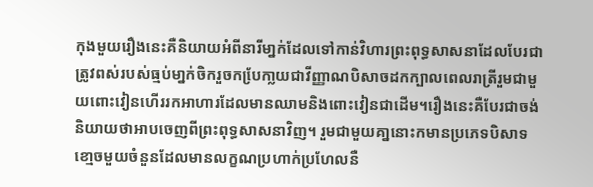កុងមួយរឿងនេះគឺនិយាយអំពីនារីមា្នក់ដែលទៅកាន់វិហារព្រះពុទ្ធសាសនាដែលបែរជាត្រូវពស់របស់ធ្មប់មា្នក់ចិករួចកបែ្រកា្លយជាវីញ្ញាណបិសាចដកក្បាលពេលរាត្រីរួមជាមួយពោះវៀនហើររកអាហារដែលមានឈាមនិងពោះវៀនជាដើម។រឿងនេះគឺបែរជាចង់និយាយថាអាបចេញពីព្រះពុទ្ធសាសនាវិញ។ រួមជាមួយគា្ននោះកមានប្រភេទបិសាទខោ្មចមួយចំនួនដែលមានលក្ខណប្រហាក់ប្រហែលនឺ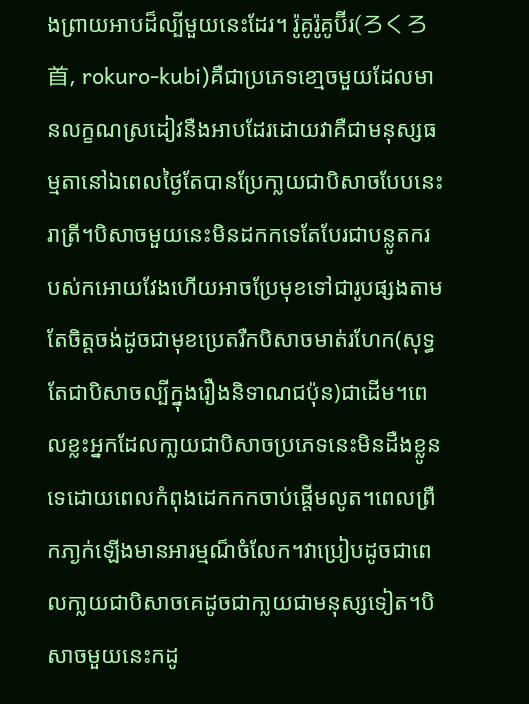ងព្រាយអាបដ៏ល្បីមួយនេះដែរ។ រ៉ូគូរ៉ូគូប៊ីរ(ろくろ首, rokuro-kubi)គឺជាប្រភេទខោ្មចមួយដែលមានលក្ខណស្រដៀវនឺងអាបដែរដោយវាគឺជាមនុស្សធម្មតានៅឯពេលថៃ្ងតែបានប្រែកា្លយជាបិសាចបែបនេះរាត្រី។បិសាចមួយនេះមិនដកកទេតែបែរជាបន្លូតករបស់កអោយវែងហើយអាចប្រែមុខទៅជារូបផ្សងតាមតែចិត្តចង់ដូចជាមុខប្រេតរឺកបិសាចមាត់រហែក(សុទ្ធតែជាបិសាចល្បីក្នុងរឿងនិទាណជប៉ុន)ជាដើម។ពេលខ្លះអ្នកដែលកា្លយជាបិសាចប្រភេទនេះមិនដឺងខ្លូនទេដោយពេលកំពុងដេកកកចាប់ផើ្តមលូត។ពេលព្រឺកភា្ងក់ឡើងមានអារម្មណ៏ចំលែក។វាប្រៀបដូចជាពេលកា្លយជាបិសាចគេដូចជាកា្លយជាមនុស្សទៀត។បិសាចមួយនេះកដូ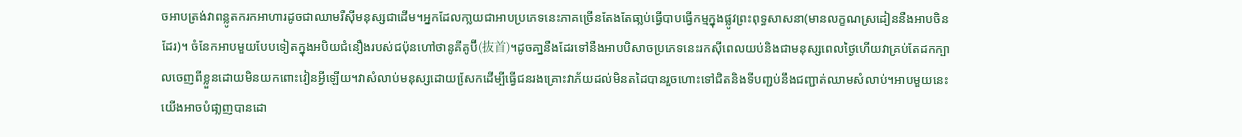ចអាបត្រង់វាពន្លូតករកអាហារដូចជាឈាមរឺស៊ីមនុស្សជាដើម។អ្នកដែលកា្លយជាអាបប្រភេទនេះភាគច្រើនតែងតែធា្លប់ធើ្វបាបធើ្វកម្មក្នុងផ្លូវព្រះពុទ្ធសាសនា(មានលក្ខណស្រដៀននឺងអាបចិនដែរ)។ ចំនែកអាបមួយបែបទៀតក្នុងអបិយជំនឿងរបស់ជប៉ុនហៅថានូគីគូប៊ី(抜首)។ដូចគា្ននឺងដែរទៅនឺងអាបបិសាចប្រភេទនេះរកស៊ីពេលយប់និងជាមនុស្សពេលថៃ្ងហើយវាគ្រប់តែដកក្បាលចេញពីខ្លួនដោយមិនយកពោះវៀនអី្វឡើយ។វាសំលាប់មនុស្សដោយសែ្រកដើម្បីធើ្វជនរងគ្រោះវាភ័យដល់មិនតដៃបានរួចហោះទៅជិតនិងទីបពា្ជប់នឹងជញ្ជាត់ឈាមសំលាប់។អាបមួយនេះយើងអាចបំផា្លញបានដោ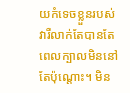យកំទេចខ្លួនរបស់វារឺលាក់តែបានតែពេលក្បាលមិននៅតែប៉ុណ្តោះ។ មិន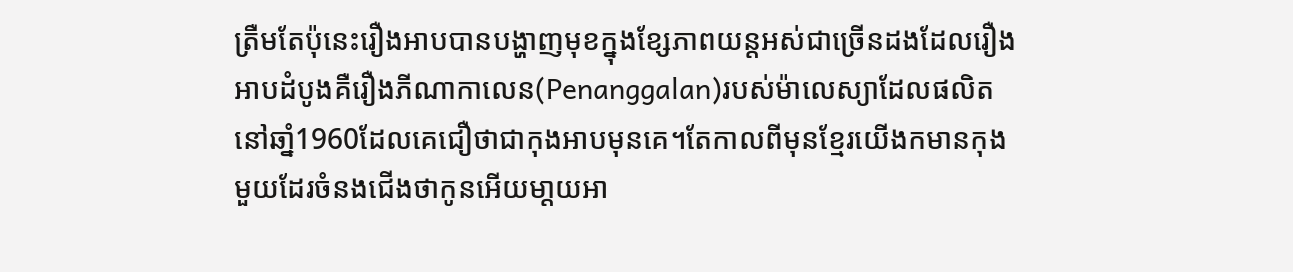ត្រឺមតែប៉ុនេះរឿងអាបបានបង្ហាញមុខក្នុងខែ្សភាពយន្តអស់ជាច្រើនដងដែលរឿងអាបដំបូងគឺរឿងភីណាកាលេន(Penanggalan)របស់ម៉ាលេស្យាដែលផលិតនៅឆាំ្ន1960ដែលគេជឿថាជាកុងអាបមុនគេ។តែកាលពីមុនខែ្មរយើងកមានកុងមួយដែរចំនងជើងថាកូនអើយមា្តយអា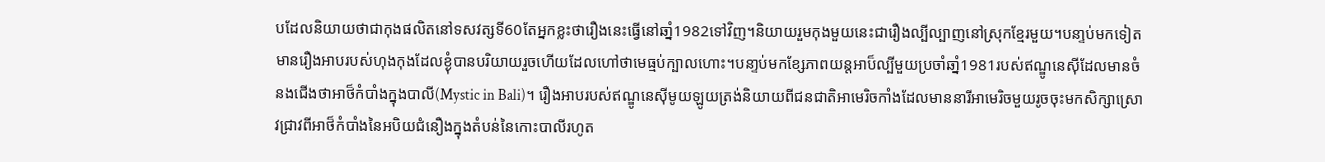បដែលនិយាយថាជាកុងផលិតនៅទសវត្សទី60តែអ្នកខ្លះថារឿងនេះធើ្វនៅឆាំ្ន1982ទៅវិញ។និយាយរួមកុងមួយនេះជារឿងល្បីល្បាញនៅស្រុកខែ្មរមួយ។បនា្ទប់មកទៀតមានរឿងអាបរបស់ហុងកុងដែលខ្ងុំបានបរិយាយរួចហើយដែលហៅថាមេធ្មប់ក្បាលហោះ។បនា្ទប់មកខែ្សភាពយន្តអាប៏ល្បីមួយប្រចាំឆាំ្ន1981របស់ឥណ្ឌូនេស៊ីដែលមានចំនងជើងថាអាថ៏កំបាំងក្នុងបាលី(Mystic in Bali)។ រឿងអាបរបស់ឥណ្ឌូនេស៊ីមូយឡូយត្រង់និយាយពីជនជាតិអាមេរិចកាំងដែលមាននារីអាមេរិចមួយរូចចុះមកសិក្សាស្រោវជ្រាវពីអាថ៏កំបាំងនៃអបិយជំនឿងក្នុងតំបន់នៃកោះបាលីរហូត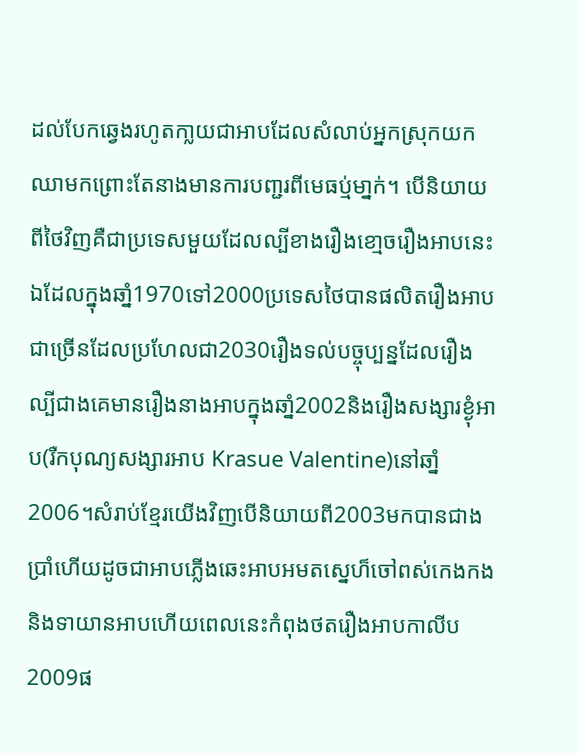ដល់បែកឆេ្វងរហូតកា្លយជាអាបដែលសំលាប់អ្នកស្រុកយកឈាមកព្រោះតែនាងមានការបពា្ជរពីមេធប្ម់មា្នក់។ បើនិយាយពីថៃវិញគឺជាប្រទេសមួយដែលល្បីខាងរឿងខោ្មចរឿងអាបនេះឯដែលក្នុងឆាំ្ន1970ទៅ2000ប្រទេសថៃបានផលិតរឿងអាបជាច្រើនដែលប្រហែលជា2030រឿងទល់បច្ចុប្បន្នដែលរឿងល្បីជាងគេមានរឿងនាងអាបក្នុងឆាំ្ន2002និងរឿងសង្សារខ្ងុំអាប(រឺកបុណ្យសង្សារអាប Krasue Valentine)នៅឆាំ្ន2006។សំរាប់ខែ្មរយើងវិញបើនិយាយពី2003មកបានជាងប្រាំហើយដូចជាអាបភ្លើងឆេះអាបអមតសេ្នហ៏ចៅពស់កេងកងនិងទាយានអាបហើយពេលនេះកំពុងថតរឿងអាបកាលីប2009ផ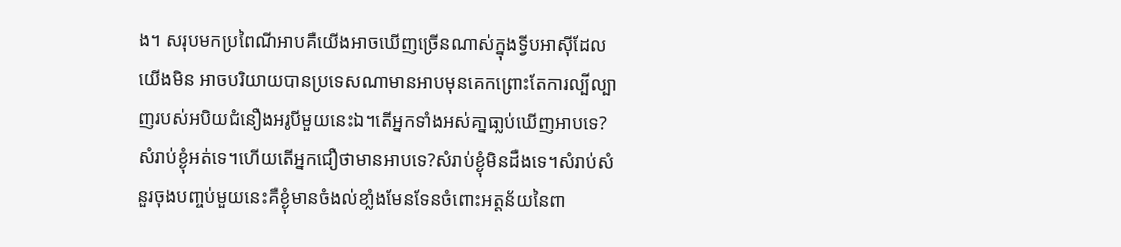ង។ សរុបមកប្រពៃណីអាបគឺយើងអាចឃើញច្រើនណាស់ក្នុងទី្វបអាស៊ីដែលយើងមិន អាចបរិយាយបានប្រទេសណាមានអាបមុនគេកព្រោះតែការល្បីល្បាញរបស់អបិយជំនឿងអរូបីមួយនេះឯ។តើអ្នកទាំងអស់គា្នធា្លប់ឃើញអាបទេ?សំរាប់ខ្ងុំអត់ទេ។ហើយតើអ្នកជឿថាមានអាបទេ?សំរាប់ខ្ងុំមិនដឺងទេ។សំរាប់សំនួរចុងបពា្ចប់មួយនេះគឺខ្ងុំមានចំងល់ខាំ្លងមែនទែនចំពោះអត្តន័យនៃពា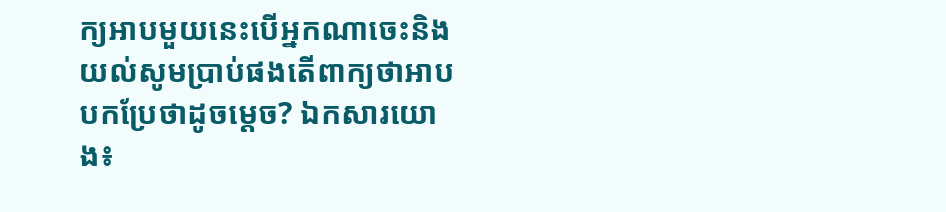ក្យអាបមួយនេះបើអ្នកណាចេះនិងយល់សូមប្រាប់ផងតើពាក្យថាអាបបកប្រែថាដូចមេ្តច? ឯកសារយោង៖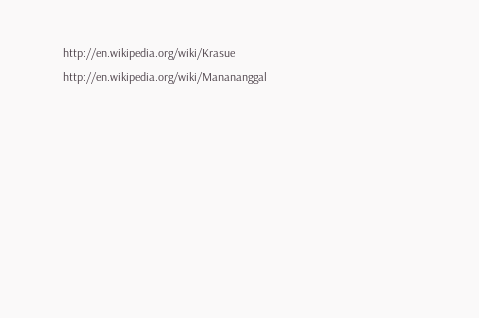http://en.wikipedia.org/wiki/Krasue http://en.wikipedia.org/wiki/Manananggal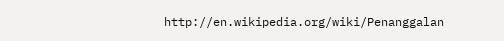http://en.wikipedia.org/wiki/Penanggalan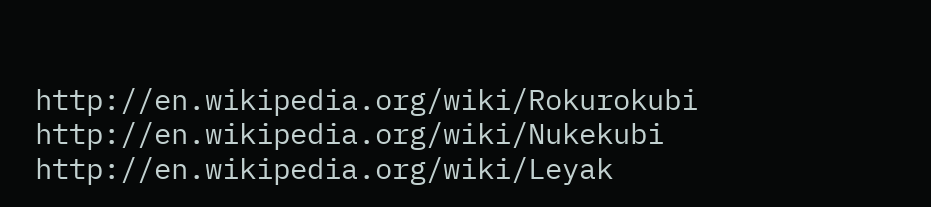http://en.wikipedia.org/wiki/Rokurokubi http://en.wikipedia.org/wiki/Nukekubi http://en.wikipedia.org/wiki/Leyak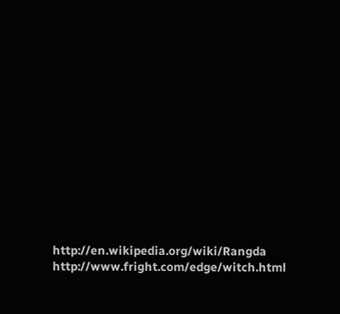http://en.wikipedia.org/wiki/Rangda http://www.fright.com/edge/witch.html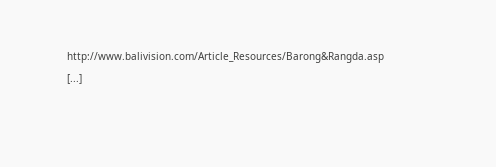http://www.balivision.com/Article_Resources/Barong&Rangda.asp [...]